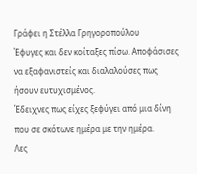Γράφει η Στέλλα Γρηγοροπούλου
Έφυγες και δεν κοίταξες πίσω. Αποφάσισες να εξαφανιστείς και διαλαλούσες πως ήσουν ευτυχισμένος.
Έδειχνες πως είχες ξεφύγει από μια δίνη που σε σκότωνε ημέρα με την ημέρα.
Λες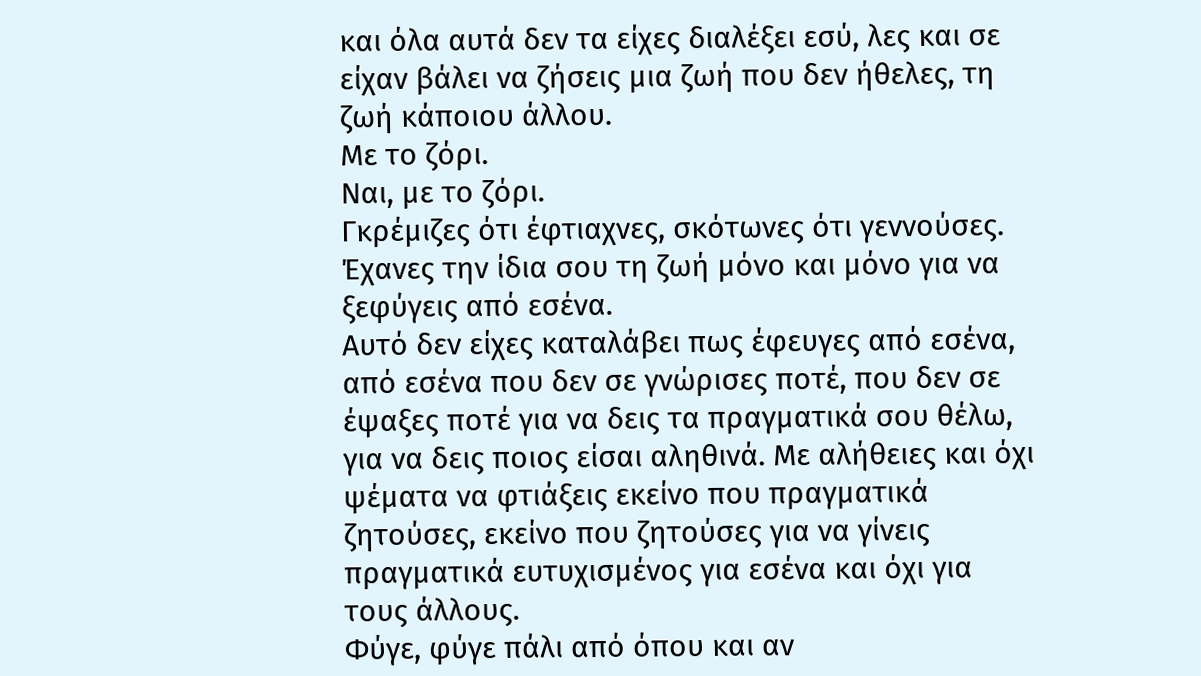και όλα αυτά δεν τα είχες διαλέξει εσύ, λες και σε είχαν βάλει να ζήσεις μια ζωή που δεν ήθελες, τη ζωή κάποιου άλλου.
Με το ζόρι.
Ναι, με το ζόρι.
Γκρέμιζες ότι έφτιαχνες, σκότωνες ότι γεννούσες.
Έχανες την ίδια σου τη ζωή μόνο και μόνο για να ξεφύγεις από εσένα.
Αυτό δεν είχες καταλάβει πως έφευγες από εσένα, από εσένα που δεν σε γνώρισες ποτέ, που δεν σε έψαξες ποτέ για να δεις τα πραγματικά σου θέλω, για να δεις ποιος είσαι αληθινά. Με αλήθειες και όχι ψέματα να φτιάξεις εκείνο που πραγματικά ζητούσες, εκείνο που ζητούσες για να γίνεις πραγματικά ευτυχισμένος για εσένα και όχι για τους άλλους.
Φύγε, φύγε πάλι από όπου και αν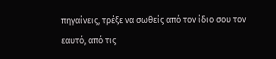πηγαίνεις, τρέξε να σωθείς από τον ίδιο σου τον εαυτό, από τις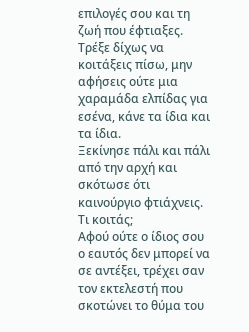επιλογές σου και τη ζωή που έφτιαξες.
Τρέξε δίχως να κοιτάξεις πίσω, μην αφήσεις ούτε μια χαραμάδα ελπίδας για εσένα, κάνε τα ίδια και τα ίδια.
Ξεκίνησε πάλι και πάλι από την αρχή και σκότωσε ότι καινούργιο φτιάχνεις.
Τι κοιτάς;
Αφού ούτε ο ίδιος σου ο εαυτός δεν μπορεί να σε αντέξει, τρέχει σαν τον εκτελεστή που σκοτώνει το θύμα του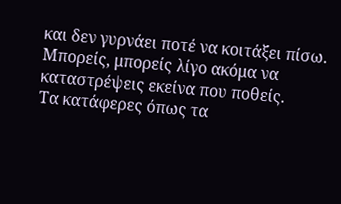και δεν γυρνάει ποτέ να κοιτάξει πίσω.
Μπορείς, μπορείς λίγο ακόμα να καταστρέψεις εκείνα που ποθείς.
Τα κατάφερες όπως τα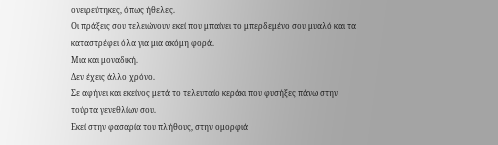ονειρεύτηκες, όπως ήθελες.
Οι πράξεις σου τελειώνουν εκεί που μπαίνει το μπερδεμένο σου μυαλό και τα καταστρέφει όλα για μια ακόμη φορά.
Μια και μοναδική.
Δεν έχεις άλλο χρόνο.
Σε αφήνει και εκείνος μετά το τελευταίο κεράκι που φυσήξες πάνω στην τούρτα γενεθλίων σου.
Εκεί στην φασαρία του πλήθους, στην ομορφιά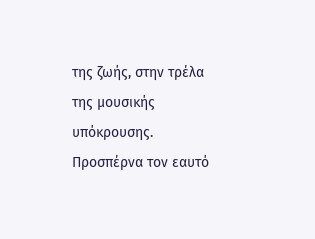της ζωής, στην τρέλα της μουσικής υπόκρουσης.
Προσπέρνα τον εαυτό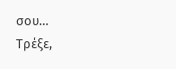σου…
Τρέξε,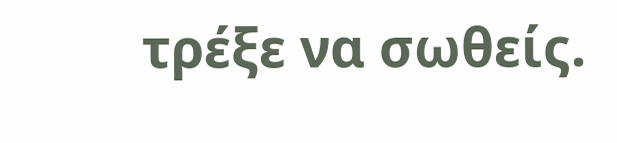τρέξε να σωθείς.